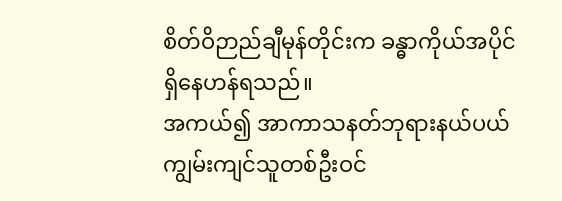စိတ်ဝိဉာည်ချီမုန်တိုင်းက ခန္ဓာကိုယ်အပိုင်ရှိနေဟန်ရသည်။
အကယ်၍ အာကာသနတ်ဘုရားနယ်ပယ်ကျွမ်းကျင်သူတစ်ဦးဝင်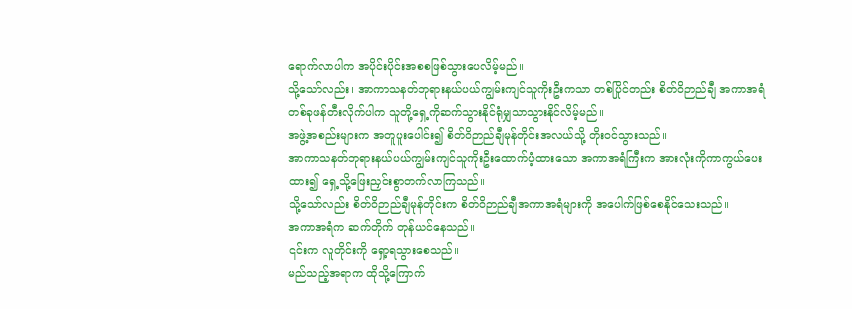ရောက်လာပါက အပိုင်းပိုင်းအစစဖြစ်သွားပေလိမ့်မည်။
သို့သော်လည်း၊ အာကာသနတ်ဘုရားနယ်ပယ်ကျွမ်းကျင်သူကိုးဦးကသာ တစ်ပြိုင်တည်း စိတ်ဝိဉာည်ချီ အကာအရံတစ်ခုဖန်တီးလိုက်ပါက သူတို့ရှေ့ကိုဆက်သွားနိုင်ရုံမျှသာသွားနိုင်လိမ့်မည်။
အဖွဲ့အစည်းများက အတူပူးပေါင်း၍ စိတ်ဝိဉာည်ချီမုန်တိုင်းအလယ်သို့ တိုးဝင်သွားသည်။
အာကာသနတ်ဘုရားနယ်ပယ်ကျွမ်းကျင်သူကိုးဦးထောက်ပံ့ထားသော အကာအရံကြီးက အားလုံးကိုကာကွယ်ပေးထား၍ ရှေ့သို့ဖြေးညှင်းစွာတက်လာကြသည်။
သို့သော်လည်း စိတ်ဝိဉာည်ချီမုန်တိုင်းက စိတ်ဝိဉာည်ချီအကာအရံများကို အပေါက်ဖြစ်စေနိုင်သေးသည်။
အကာအရံက ဆက်တိုက် တုန်ယင်နေသည်။
၎င်းက လူတိုင်းကို ရှော့ရသွားစေသည်။
မည်သည့်အရာက ထိုသို့ကြောက်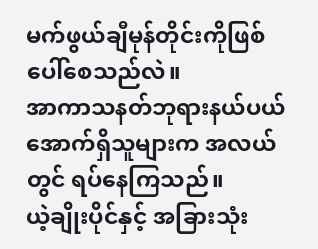မက်ဖွယ်ချီမုန်တိုင်းကိုဖြစ်ပေါ်စေသည်လဲ။
အာကာသနတ်ဘုရားနယ်ပယ်အောက်ရှိသူများက အလယ်တွင် ရပ်နေကြသည်။
ယဲ့ချိုးပိုင်နှင့် အခြားသုံး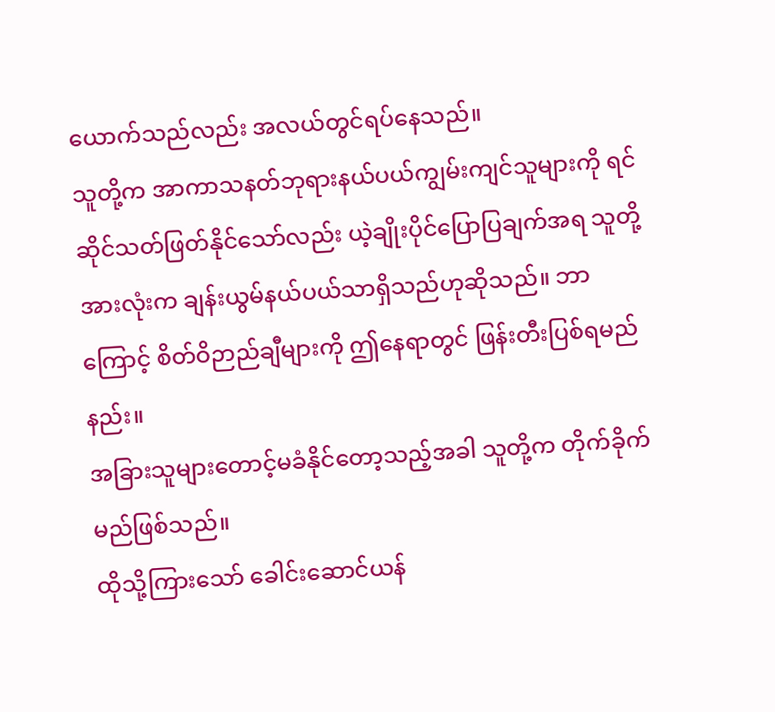ယောက်သည်လည်း အလယ်တွင်ရပ်နေသည်။
သူတို့က အာကာသနတ်ဘုရားနယ်ပယ်ကျွမ်းကျင်သူများကို ရင်ဆိုင်သတ်ဖြတ်နိုင်သော်လည်း ယဲ့ချိုးပိုင်ပြောပြချက်အရ သူတို့အားလုံးက ချန်းယွမ်နယ်ပယ်သာရှိသည်ဟုဆိုသည်။ ဘာကြောင့် စိတ်ဝိဉာည်ချီများကို ဤနေရာတွင် ဖြန်းတီးပြစ်ရမည်နည်း။
အခြားသူများတောင့်မခံနိုင်တော့သည့်အခါ သူတို့က တိုက်ခိုက်မည်ဖြစ်သည်။
ထိုသို့ကြားသော် ခေါင်းဆောင်ယန်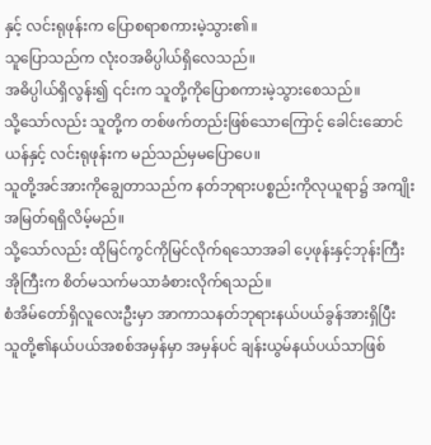နှင့် လင်းရုဖုန်းက ပြောစရာစကားမဲ့သွား၏။
သူပြောသည်က လုံးဝအဓိပ္ပါယ်ရှိလေသည်။
အဓိပ္ပါယ်ရှိလွန်း၍ ၎င်းက သူတို့ကိုပြောစကားမဲ့သွားစေသည်။
သို့သော်လည်း သူတို့က တစ်ဖက်တည်းဖြစ်သောကြောင့် ခေါင်းဆောင်ယန်နှင့် လင်းရုဖုန်းက မည်သည်မှမပြောပေ။
သူတို့အင်အားကိုချွေတာသည်က နတ်ဘုရားပစ္စည်းကိုလုယူရာ၌ အကျိုးအမြတ်ရရှိလိမ့်မည်။
သို့သော်လည်း ထိုမြင်ကွင်ကိုမြင်လိုက်ရသောအခါ ပေ့ဖုန်းနှင့်ဘုန်းကြီးအိုကြီးက စိတ်မသက်မသာခံစားလိုက်ရသည်။
စံအိမ်တော်ရှိလူလေးဦးမှာ အာကာသနတ်ဘုရားနယ်ပယ်ခွန်အားရှိပြီး သူတို့၏နယ်ပယ်အစစ်အမှန်မှာ အမှန်ပင် ချန်းယွမ်နယ်ပယ်သာဖြစ်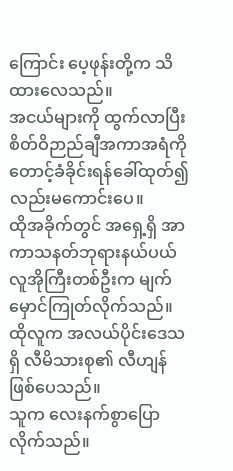ကြောင်း ပေ့ဖုန်းတို့က သိထားလေသည်။
အငယ်များကို ထွက်လာပြီး စိတ်ဝိဉာည်ချီအကာအရံကိုတောင့်ခံခိုင်းရန်ခေါ်ထုတ်၍လည်းမကောင်းပေ။
ထိုအခိုက်တွင် အရှေ့ရှိ အာကာသနတ်ဘုရားနယ်ပယ်လူအိုကြီးတစ်ဦးက မျက်မှောင်ကြုတ်လိုက်သည်။
ထိုလူက အလယ်ပိုင်းဒေသရှိ လီမိသားစု၏ လီဟျန်ဖြစ်ပေသည်။
သူက လေးနက်စွာပြောလိုက်သည်။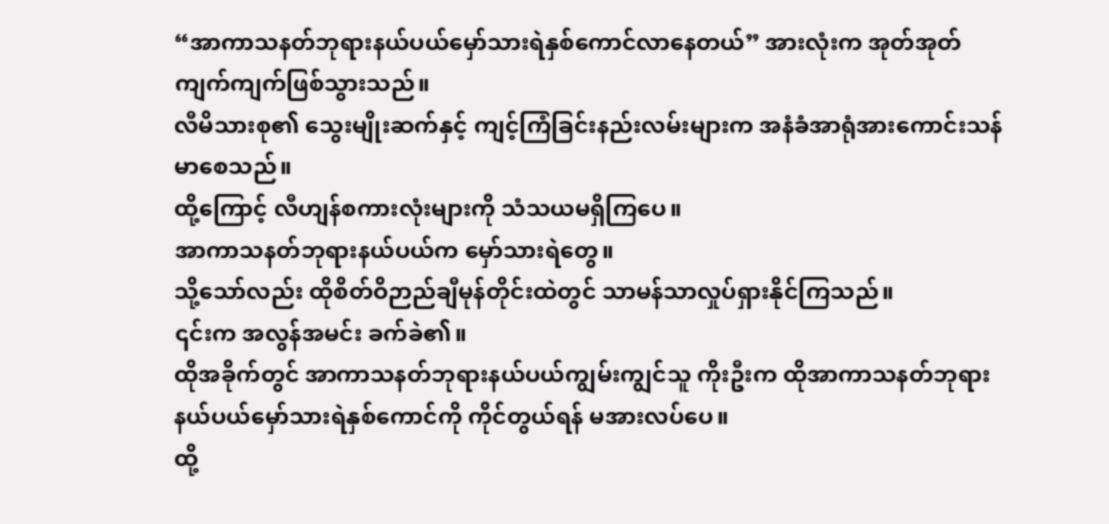“အာကာသနတ်ဘုရားနယ်ပယ်မှော်သားရဲနှစ်ကောင်လာနေတယ်” အားလုံးက အုတ်အုတ်ကျက်ကျက်ဖြစ်သွားသည်။
လီမိသားစု၏ သွေးမျိုးဆက်နှင့် ကျင့်ကြံခြင်းနည်းလမ်းများက အနံခံအာရုံအားကောင်းသန်မာစေသည်။
ထို့ကြောင့် လီဟျန်စကားလုံးများကို သံသယမရှိကြပေ။
အာကာသနတ်ဘုရားနယ်ပယ်က မှော်သားရဲတွေ။
သို့သော်လည်း ထိုစိတ်ဝိဉာည်ချီမုန်တိုင်းထဲတွင် သာမန်သာလှုပ်ရှားနိုင်ကြသည်။
၎င်းက အလွန်အမင်း ခက်ခဲ၏။
ထိုအခိုက်တွင် အာကာသနတ်ဘုရားနယ်ပယ်ကျွမ်းကျွင်သူ ကိုးဦးက ထိုအာကာသနတ်ဘုရားနယ်ပယ်မှော်သားရဲနှစ်ကောင်ကို ကိုင်တွယ်ရန် မအားလပ်ပေ။
ထို့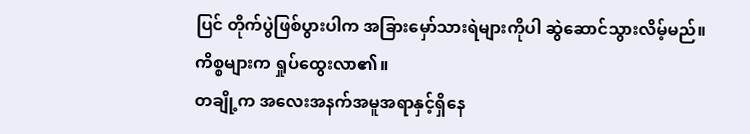ပြင် တိုက်ပွဲဖြစ်ပွားပါက အခြားမှော်သားရဲများကိုပါ ဆွဲဆောင်သွားလိမ့်မည်။
ကိစ္စများက ရှုပ်ထွေးလာ၏။
တချို့က အလေးအနက်အမူအရာနှင့်ရှိနေ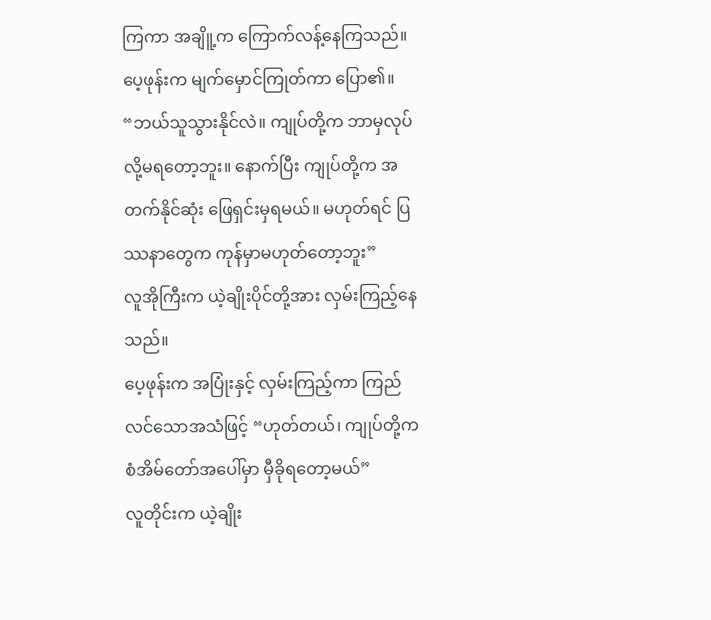ကြကာ အချိူ့က ကြောက်လန့်နေကြသည်။
ပေ့ဖုန်းက မျက်မှောင်ကြုတ်ကာ ပြော၏။ “ဘယ်သူသွားနိုင်လဲ။ ကျုပ်တို့က ဘာမှလုပ်လို့မရတော့ဘူး။ နောက်ပြီး ကျုပ်တို့က အတက်နိုင်ဆုံး ဖြေရှင်းမှရမယ်။ မဟုတ်ရင် ပြဿနာတွေက ကုန်မှာမဟုတ်တော့ဘူး”
လူအိုကြီးက ယဲ့ချိုးပိုင်တို့အား လှမ်းကြည့်နေသည်။
ပေ့ဖုန်းက အပြုံးနှင့် လှမ်းကြည့်ကာ ကြည်လင်သောအသံဖြင့် “ဟုတ်တယ်၊ ကျုပ်တို့က စံအိမ်တော်အပေါ်မှာ မှီခိုရတော့မယ်”
လူတိုင်းက ယဲ့ချိုး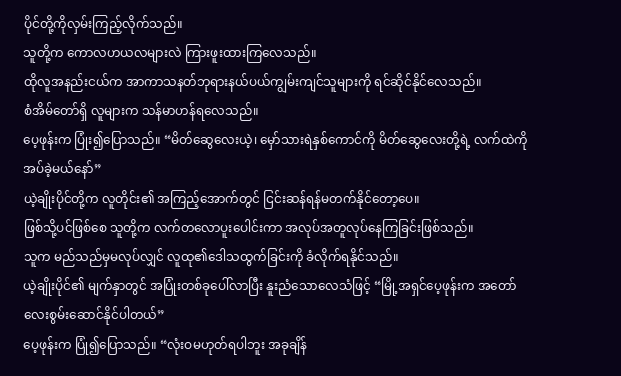ပိုင်တို့ကိုလှမ်းကြည့်လိုက်သည်။
သူတို့က ကောလဟယလများလဲ ကြားဖူးထားကြလေသည်။
ထိုလူအနည်းငယ်က အာကာသနတ်ဘုရားနယ်ပယ်ကျွမ်းကျင်သူများကို ရင်ဆိုင်နိုင်လေသည်။
စံအိမ်တော်ရှိ လူများက သန်မာဟန်ရလေသည်။
ပေ့ဖုန်းက ပြုံး၍ပြောသည်။ “မိတ်ဆွေလေးယဲ့၊ မှော်သားရဲနှစ်ကောင်ကို မိတ်ဆွေလေးတို့ရဲ့ လက်ထဲကိုအပ်ခဲ့မယ်နော်”
ယဲ့ချိုးပိုင်တို့က လူတိုင်း၏ အကြည့်အောက်တွင် ငြင်းဆန်ရန်မတက်နိုင်တော့ပေ။
ဖြစ်သို့ပင်ဖြစ်စေ သူတို့က လက်တလောပူးပေါင်းကာ အလုပ်အတူလုပ်နေကြခြင်းဖြစ်သည်။
သူက မည်သည်မှမလုပ်လျှင် လူထု၏ဒေါသထွက်ခြင်းကို ခံလိုက်ရနိုင်သည်။
ယဲ့ချိုးပိုင်၏ မျက်နှာတွင် အပြုံးတစ်ခုပေါ်လာပြီး နူးညံသောလေသံဖြင့် “မြို့အရှင်ပေ့ဖုန်းက အတော်လေးစွမ်းဆောင်နိုင်ပါတယ်”
ပေ့ဖုန်းက ပြုံ၍ပြောသည်။ “လုံးဝမဟုတ်ရပါဘူး အခုချိန်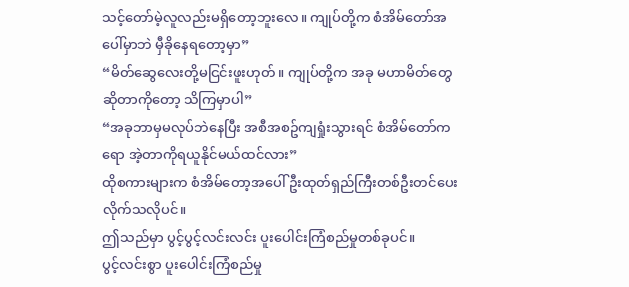သင့်တော်မဲ့လူလည်းမရှိတော့ဘူးလေ။ ကျုပ်တို့က စံအိမ်တော်အပေါ်မှာဘဲ မှီခိုနေရတော့မှာ”
“မိတ်ဆွေလေးတို့မငြင်းဖူးဟုတ်။ ကျုပ်တို့က အခု မဟာမိတ်တွေဆိုတာကိုတော့ သိကြမှာပါ”
“အခုဘာမှမလုပ်ဘဲနေပြီး အစီအစဥ်ကျရှုံးသွားရင် စံအိမ်တော်ကရော အဲ့တာကိုရယူနိုင်မယ်ထင်လား”
ထိုစကားများက စံအိမ်တော့အပေါ် ဦးထုတ်ရှည်ကြီးတစ်ဦးတင်ပေးလိုက်သလိုပင်။
ဤသည်မှာ ပွင့်ပွင့်လင်းလင်း ပူးပေါင်းကြံစည်မှုတစ်ခုပင်။
ပွင့်လင်းစွာ ပူးပေါင်းကြံစည်မှု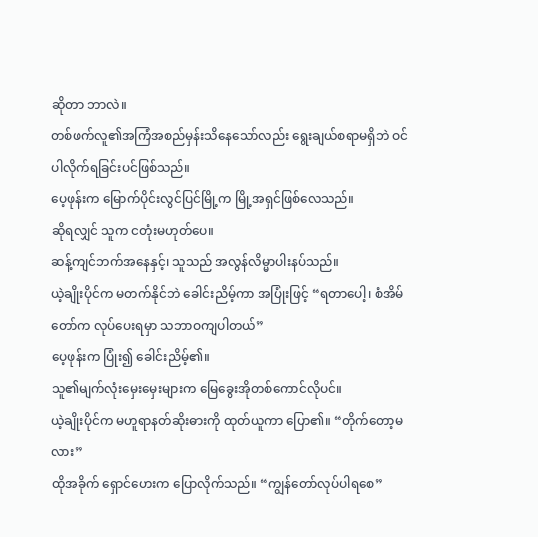ဆိုတာ ဘာလဲ။
တစ်ဖက်လူ၏အကြံအစည်မှန်းသိနေသော်လည်း ရွေးချယ်စရာမရှိဘဲ ဝင်ပါလိုက်ရခြင်းပင်ဖြစ်သည်။
ပေ့ဖုန်းက မြောက်ပိုင်းလွင်ပြင်မြို့က မြို့အရှင်ဖြစ်လေသည်။
ဆိုရလျှင် သူက ငတုံးမဟုတ်ပေ။
ဆန့်ကျင်ဘက်အနေနှင့်၊ သူသည် အလွန်လိမ္မာပါးနပ်သည်။
ယဲ့ချိုးပိုင်က မတက်နိုင်ဘဲ ခေါင်းညိမ့်ကာ အပြုံးဖြင့် “ရတာပေါ့၊ စံအိမ်တော်က လုပ်ပေးရမှာ သဘာဝကျပါတယ်”
ပေ့ဖုန်းက ပြုံး၍ ခေါင်းညိမ့်၏။
သူ၏မျက်လုံးမှေးမှေးများက မြေခွေးအိုတစ်ကောင်လိုပင်။
ယဲ့ချိုးပိုင်က မဟူရာနတ်ဆိုးဓားကို ထုတ်ယူကာ ပြော၏။ “တိုက်တော့မလား”
ထိုအခိုက် ရှောင်ဟေးက ပြောလိုက်သည်။ “ကျွန်တော်လုပ်ပါရစေ”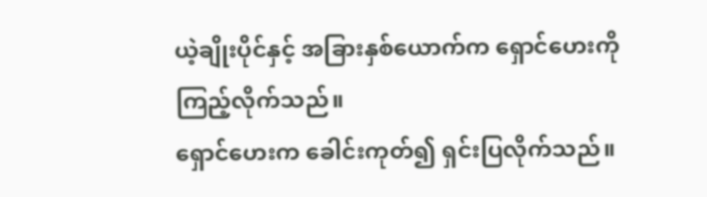ယဲ့ချိုးပိုင်နှင့် အခြားနှစ်ယောက်က ရှောင်ဟေးကို ကြည့်လိုက်သည်။
ရှောင်ဟေးက ခေါင်းကုတ်၍ ရှင်းပြလိုက်သည်။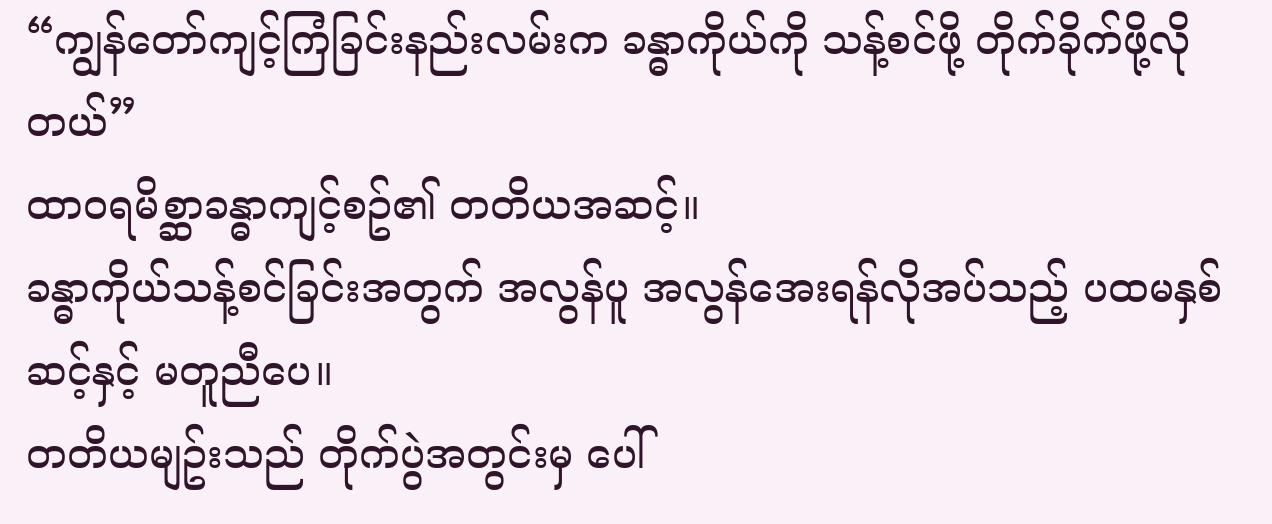“ကျွန်တော်ကျင့်ကြံခြင်းနည်းလမ်းက ခန္ဓာကိုယ်ကို သန့်စင်ဖို့ တိုက်ခိုက်ဖို့လိုတယ်”
ထာဝရမိစ္ဆာခန္ဓာကျင့်စဥ်၏ တတိယအဆင့်။
ခန္ဓာကိုယ်သန့်စင်ခြင်းအတွက် အလွန်ပူ အလွန်အေးရန်လိုအပ်သည့် ပထမနှစ်ဆင့်နှင့် မတူညီပေ။
တတိယမျဥ်းသည် တိုက်ပွဲအတွင်းမှ ပေါ်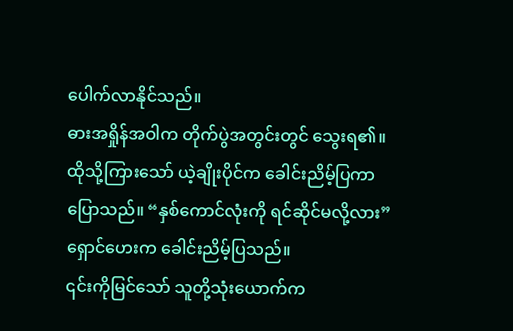ပေါက်လာနိုင်သည်။
ဓားအရှိုန်အဝါက တိုက်ပွဲအတွင်းတွင် သွေးရ၏။
ထိုသို့ကြားသော် ယဲ့ချိုးပိုင်က ခေါင်းညိမ့်ပြကာ ပြောသည်။ “နှစ်ကောင်လုံးကို ရင်ဆိုင်မလို့လား”
ရှောင်ဟေးက ခေါင်းညိမ့်ပြသည်။
၎င်းကိုမြင်သော် သူတို့သုံးယောက်က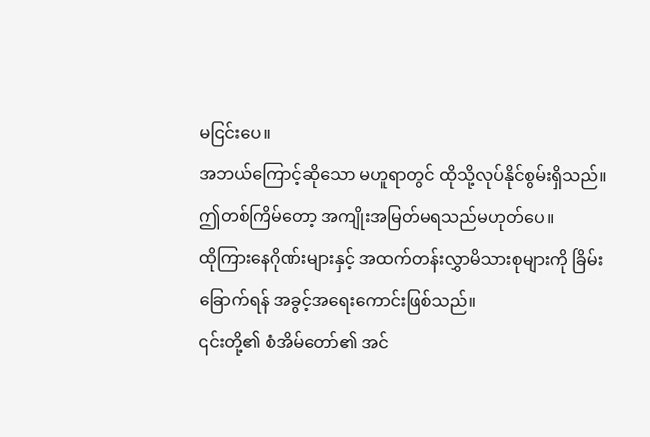မငြင်းပေ။
အဘယ်ကြောင့်ဆိုသော မဟူရာတွင် ထိုသို့လုပ်နိုင်စွမ်းရှိသည်။
ဤတစ်ကြိမ်တော့ အကျိုးအမြတ်မရသည်မဟုတ်ပေ။
ထိုကြားနေဂိုဏ်းများနှင့် အထက်တန်းလွှာမိသားစုများကို ခြိမ်းခြောက်ရန် အခွင့်အရေးကောင်းဖြစ်သည်။
၎င်းတို့၏ စံအိမ်တော်၏ အင်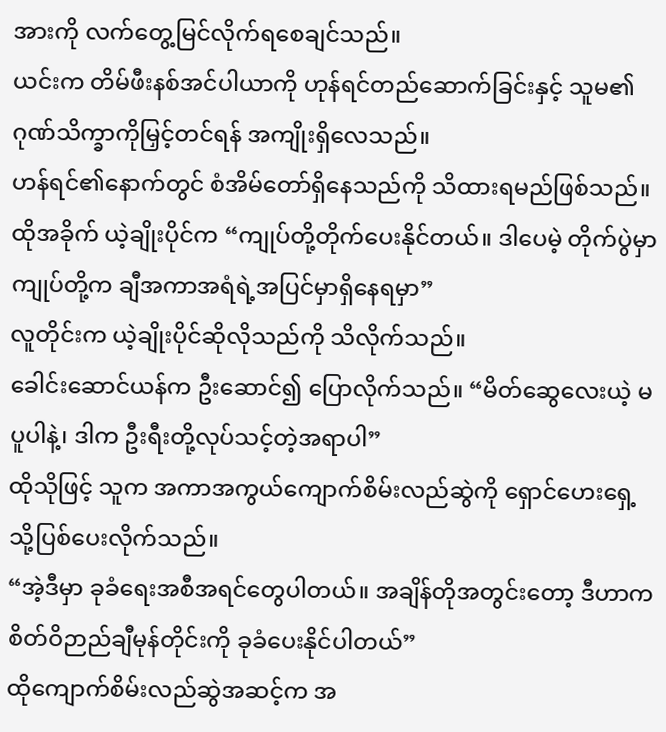အားကို လက်တွေ့မြင်လိုက်ရစေချင်သည်။
ယင်းက တိမ်ဖီးနစ်အင်ပါယာကို ဟုန်ရင်တည်ဆောက်ခြင်းနှင့် သူမ၏ ဂုဏ်သိက္ခာကိုမြှင့်တင်ရန် အကျိုးရှိလေသည်။
ဟန်ရင်၏နောက်တွင် စံအိမ်တော်ရှိနေသည်ကို သိထားရမည်ဖြစ်သည်။
ထိုအခိုက် ယဲ့ချိုးပိုင်က “ကျုပ်တို့တိုက်ပေးနိုင်တယ်။ ဒါပေမဲ့ တိုက်ပွဲမှာ ကျုပ်တို့က ချီအကာအရံရဲ့အပြင်မှာရှိနေရမှာ”
လူတိုင်းက ယဲ့ချိုးပိုင်ဆိုလိုသည်ကို သိလိုက်သည်။
ခေါင်းဆောင်ယန်က ဦးဆောင်၍ ပြောလိုက်သည်။ “မိတ်ဆွေလေးယဲ့ မပူပါနဲ့၊ ဒါက ဦးရီးတို့လုပ်သင့်တဲ့အရာပါ”
ထိုသိုဖြင့် သူက အကာအကွယ်ကျောက်စိမ်းလည်ဆွဲကို ရှောင်ဟေးရှေ့သို့ပြစ်ပေးလိုက်သည်။
“အဲ့ဒီမှာ ခုခံရေးအစီအရင်တွေပါတယ်။ အချိန်တိုအတွင်းတော့ ဒီဟာက စိတ်ဝိဉာည်ချီမုန်တိုင်းကို ခုခံပေးနိုင်ပါတယ်”
ထိုကျောက်စိမ်းလည်ဆွဲအဆင့်က အ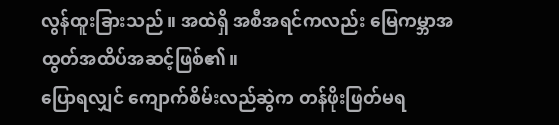လွန်ထူးခြားသည်။ အထဲရှိ အစီအရင်ကလည်း မြေကမ္ဘာအထွတ်အထိပ်အဆင့်ဖြစ်၏။
ပြောရလျှင် ကျောက်စိမ်းလည်ဆွဲက တန်ဖိုးဖြတ်မရ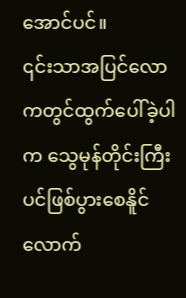အောင်ပင်။
၎င်းသာအပြင်လောကတွင်ထွက်ပေါ်ခဲ့ပါက သွေမုန်တိုင်းကြီးပင်ဖြစ်ပွားစေနိူင်လောက်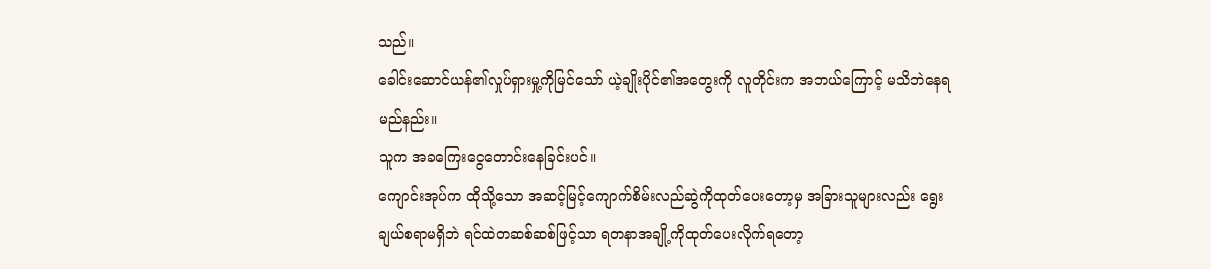သည်။
ခေါင်းဆောင်ယန်၏လှုပ်ရှားမှု့ကိုမြင်သော် ယဲ့ချိုးပိုင်၏အတွေးကို လူတိုင်းက အဘယ်ကြောင့် မသိဘဲနေရမည်နည်း။
သူက အခကြေးငွေတောင်းနေခြင်းပင်။
ကျောင်းအုပ်က ထိုသို့သော အဆင့်မြင့်ကျောက်စိမ်းလည်ဆွဲကိုထုတ်ပေးတော့မှ အခြားသူများလည်း ရွေးချယ်စရာမရှိဘဲ ရင်ထဲတဆစ်ဆစ်ဖြင့်သာ ရတနာအချို့ကိုထုတ်ပေးလိုက်ရတော့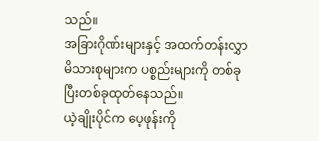သည်။
အခြားဂိုဏ်းများနှင့် အထက်တန်းလွှာမိသားစုများက ပစ္စည်းများကို တစ်ခုပြီးတစ်ခုထုတ်နေသည်။
ယဲ့ချိုးပိုင်က ပေ့ဖုန်းကို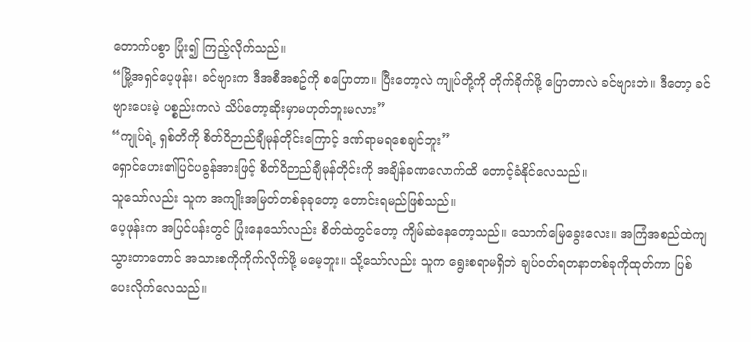တောက်ပစွာ ပြုံး၍ ကြည့်လိုက်သည်။
“မြို့အရှင်ပေ့ဖုန်း၊ ခင်ဗျားက ဒီအစီအစဥ်ကို စပြောတာ။ ပြီးတော့လဲ ကျုပ်တို့ကို တိုက်ခိုက်ဖို့ ပြောတာလဲ ခင်ဗျားဘဲ။ ဒီတော့ ခင်ဗျားပေးမဲ့ ပစ္စည်းကလဲ သိပ်တော့ဆိုးမှာမဟုတ်ဘူးမလား”
“ကျုပ်ရဲ့ ရှစ်တိကို စိတ်ဝိဉာည်ချီမုန်တိုင်းကြောင့် ဒဏ်ရာမရစေချင်ဘူး”
ရှောင်ဟေး၏ပြင်ပခွန်အားဖြင့် စိတ်ဝိဉာည်ချီမုန်တိုင်းကို အချိန်ခဏလောက်ထိ တောင့်ခံနိုင်လေသည်။
သူသော်လည်း သူက အကျိုးအမြတ်တစ်ခုခုတော့ တောင်းရမည်ဖြစ်သည်။
ပေ့ဖုန်းက အပြင်ပန်းတွင် ပြုံးနေသော်လည်း စိတ်ထဲတွင်တော့ ကျိမ်ဆဲနေတော့သည်။ သောက်မြေခွေးလေး။ အကြံအစည်ထဲကျသွားတာတောင် အသားစကိုကိုက်လိုက်ဖို့ မမေ့ဘူး။ သို့သော်လည်း သူက ရွေးစရာမရှိဘဲ ချပ်ဝတ်ရတနာတစ်ခုကိုထုတ်ကာ ပြစ်ပေးလိုက်လေသည်။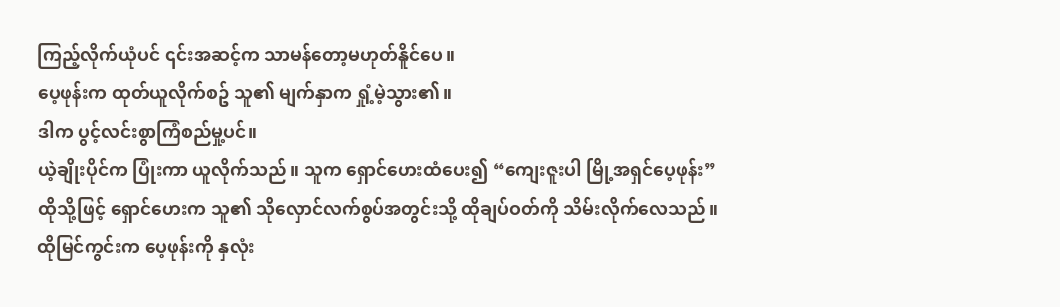ကြည့်လိုက်ယုံပင် ၎င်းအဆင့်က သာမန်တော့မဟုတ်နိူင်ပေ။
ပေ့ဖုန်းက ထုတ်ယူလိုက်စဥ် သူ၏ မျက်နှာက ရှုံ့မဲ့သွား၏။
ဒါက ပွင့်လင်းစွာကြံစည်မှု့ပင်။
ယဲ့ချိုးပိုင်က ပြုံးကာ ယူလိုက်သည်။ သူက ရှောင်ဟေးထံပေး၍ “ကျေးဇူးပါ မြို့အရှင်ပေ့ဖုန်း”
ထိုသို့ဖြင့် ရှောင်ဟေးက သူ၏ သိုလှောင်လက်စွပ်အတွင်းသို့ ထိုချပ်ဝတ်ကို သိမ်းလိုက်လေသည်။
ထိုမြင်ကွင်းက ပေ့ဖုန်းကို နှလုံး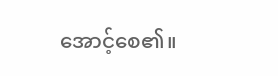အောင့်စေ၏။